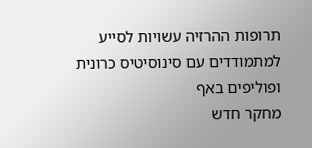תרופות ההרזיה עשויות לסייע למתמודדים עם סינוסיטיס כרונית ופוליפים באף
מחקר חדש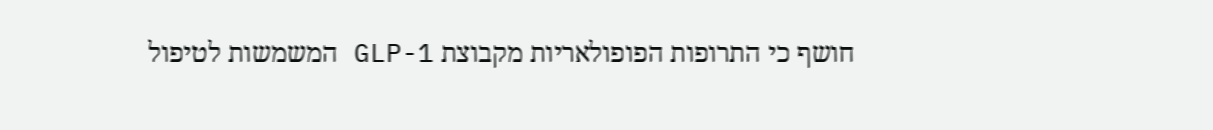חושף כי התרופות הפופולאריות מקבוצת GLP-1 המשמשות לטיפול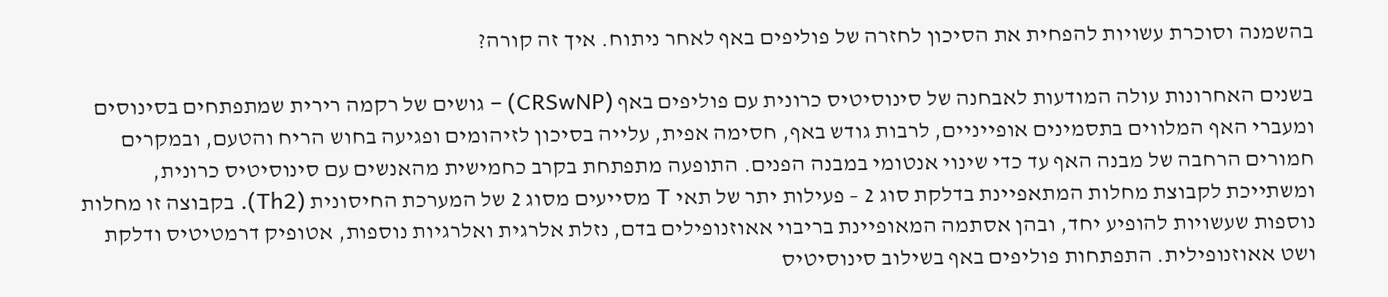בהשמנה וסוכרת עשויות להפחית את הסיכון לחזרה של פוליפים באף לאחר ניתוח. איך זה קורה?

בשנים האחרונות עולה המודעות לאבחנה של סינוסיטיס כרונית עם פוליפים באף (CRSwNP) – גושים של רקמה רירית שמתפתחים בסינוסים ומעברי האף המלווים בתסמינים אופייניים, לרבות גודש באף, חסימה אפית, עלייה בסיכון לזיהומים ופגיעה בחוש הריח והטעם, ובמקרים חמורים הרחבה של מבנה האף עד כדי שינוי אנטומי במבנה הפנים. התופעה מתפתחת בקרב כחמישית מהאנשים עם סינוסיטיס כרונית, ומשתייכת לקבוצת מחלות המתאפיינת בדלקת סוג 2 – פעילות יתר של תאי T מסייעים מסוג 2 של המערכת החיסונית (Th2). בקבוצה זו מחלות נוספות שעשויות להופיע יחד, ובהן אסתמה המאופיינת בריבוי אאוזנופילים בדם, נזלת אלרגית ואלרגיות נוספות, אטופיק דרמטיטיס ודלקת ושט אאוזנופילית. התפתחות פוליפים באף בשילוב סינוסיטיס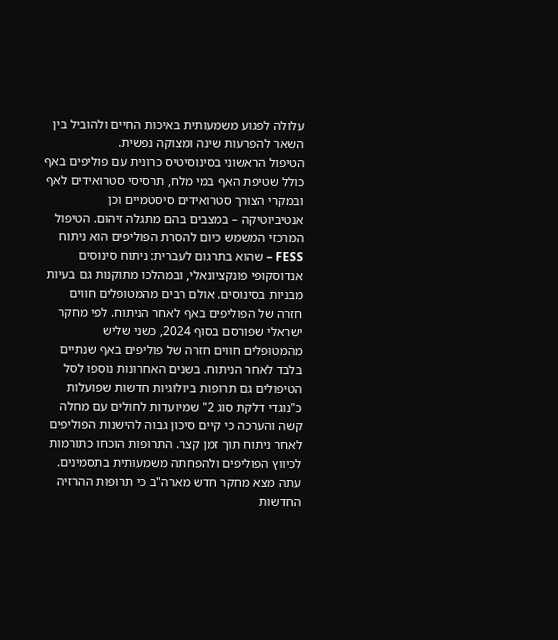עלולה לפגוע משמעותית באיכות החיים ולהוביל בין השאר להפרעות שינה ומצוקה נפשית.
הטיפול הראשוני בסינוסיטיס כרונית עם פוליפים באף כולל שטיפת האף במי מלח, תרסיסי סטרואידים לאף ובמקרי הצורך סטרואידים סיסטמיים וכן אנטיביוטיקה – במצבים בהם מתגלה זיהום. הטיפול המרכזי המשמש כיום להסרת הפוליפים הוא ניתוח FESS – שהוא בתרגום לעברית: ניתוח סינוסים אנדוסקופי פונקציונאלי, ובמהלכו מתוקנות גם בעיות מבניות בסינוסים. אולם רבים מהמטופלים חווים חזרה של הפוליפים באף לאחר הניתוח. לפי מחקר ישראלי שפורסם בסוף 2024, כשני שליש מהמטופלים חווים חזרה של פוליפים באף שנתיים בלבד לאחר הניתוח. בשנים האחרונות נוספו לסל הטיפולים גם תרופות ביולוגיות חדשות שפועלות כ"נוגדי דלקת סוג 2" שמיועדות לחולים עם מחלה קשה והערכה כי קיים סיכון גבוה להישנות הפוליפים לאחר ניתוח תוך זמן קצר. התרופות הוכחו כתורמות לכיווץ הפוליפים ולהפחתה משמעותית בתסמינים.
עתה מצא מחקר חדש מארה"ב כי תרופות ההרזיה החדשות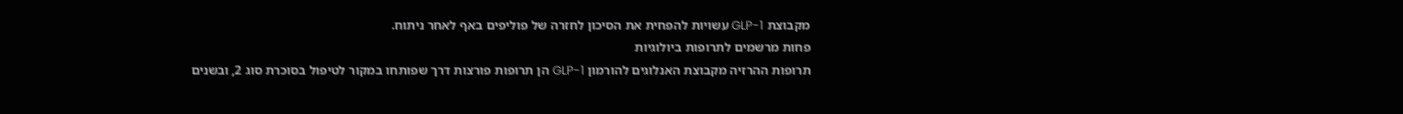מקבוצת GLP-1 עשויות להפחית את הסיכון לחזרה של פוליפים באף לאחר ניתוח.
פחות מרשמים לתרופות ביולוגיות
תרופות ההרזיה מקבוצת האנלוגים להורמון GLP-1 הן תרופות פורצות דרך שפותחו במקור לטיפול בסוכרת סוג 2, ובשנים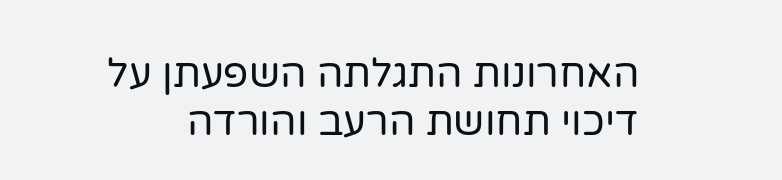האחרונות התגלתה השפעתן על דיכוי תחושת הרעב והורדה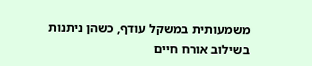משמעותית במשקל עודף, כשהן ניתנות בשילוב אורח חיים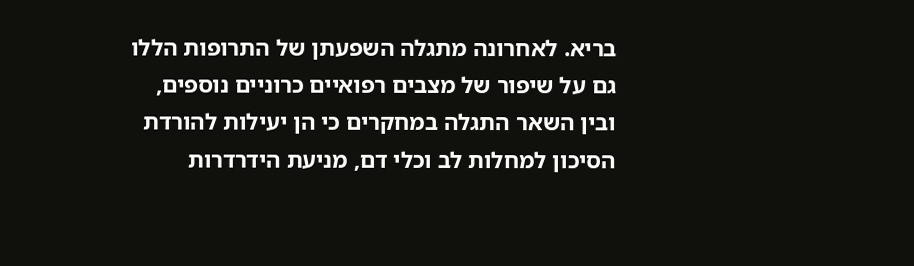בריא. לאחרונה מתגלה השפעתן של התרופות הללו גם על שיפור של מצבים רפואיים כרוניים נוספים, ובין השאר התגלה במחקרים כי הן יעילות להורדת הסיכון למחלות לב וכלי דם, מניעת הידרדרות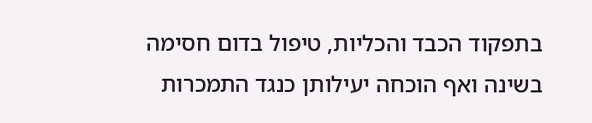בתפקוד הכבד והכליות, טיפול בדום חסימה בשינה ואף הוכחה יעילותן כנגד התמכרות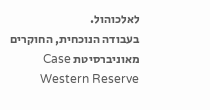לאלכוהול.
בעבודה הנוכחית, החוקרים מאוניברסיטת Case Western Reserve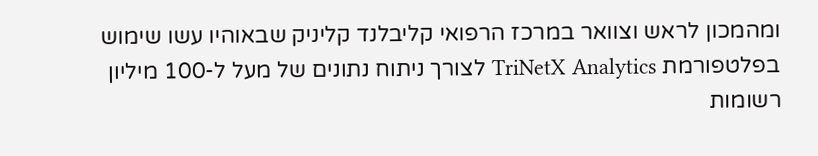ומהמכון לראש וצוואר במרכז הרפואי קליבלנד קליניק שבאוהיו עשו שימוש בפלטפורמת TriNetX Analytics לצורך ניתוח נתונים של מעל ל-100 מיליון רשומות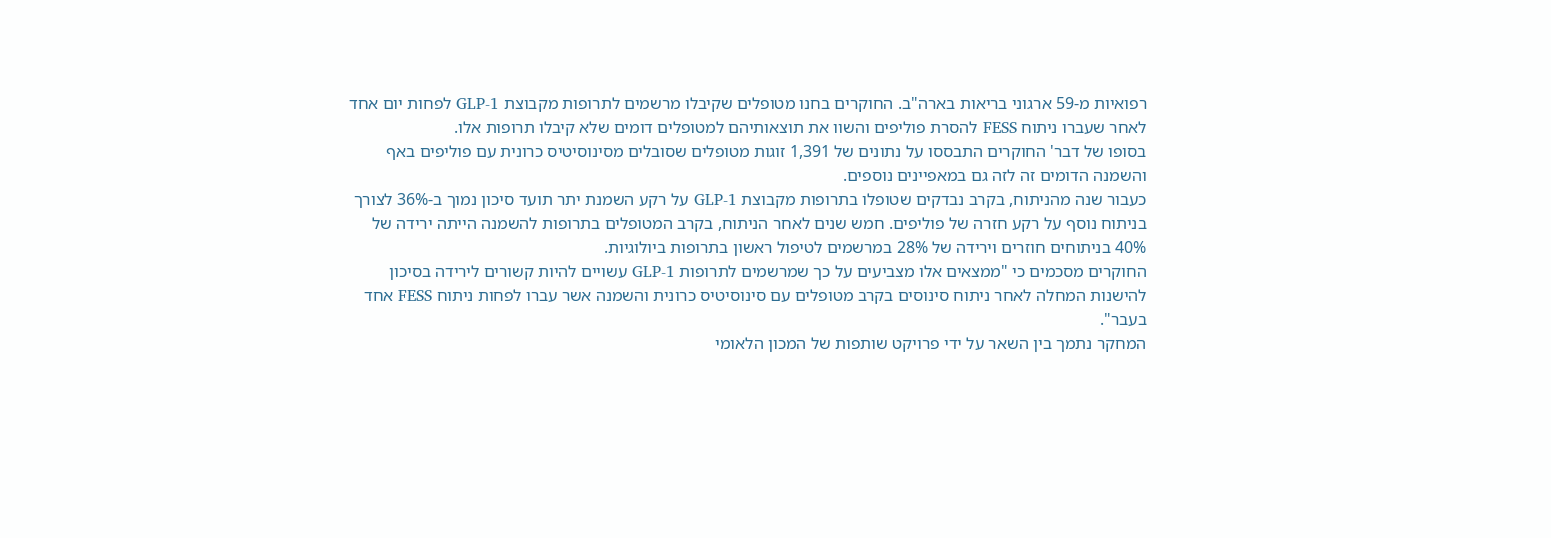רפואיות מ-59 ארגוני בריאות בארה"ב. החוקרים בחנו מטופלים שקיבלו מרשמים לתרופות מקבוצת GLP-1 לפחות יום אחד לאחר שעברו ניתוח FESS להסרת פוליפים והשוו את תוצאותיהם למטופלים דומים שלא קיבלו תרופות אלו.
בסופו של דבר' החוקרים התבססו על נתונים של 1,391 זוגות מטופלים שסובלים מסינוסיטיס כרונית עם פוליפים באף והשמנה הדומים זה לזה גם במאפיינים נוספים.
כעבור שנה מהניתוח, בקרב נבדקים שטופלו בתרופות מקבוצת GLP-1 על רקע השמנת יתר תועד סיכון נמוך ב-36% לצורך בניתוח נוסף על רקע חזרה של פוליפים. חמש שנים לאחר הניתוח, בקרב המטופלים בתרופות להשמנה הייתה ירידה של 40% בניתוחים חוזרים וירידה של 28% במרשמים לטיפול ראשון בתרופות ביולוגיות.
החוקרים מסכמים כי "ממצאים אלו מצביעים על כך שמרשמים לתרופות GLP-1 עשויים להיות קשורים לירידה בסיכון להישנות המחלה לאחר ניתוח סינוסים בקרב מטופלים עם סינוסיטיס כרונית והשמנה אשר עברו לפחות ניתוח FESS אחד בעבר".
המחקר נתמך בין השאר על ידי פרויקט שותפות של המכון הלאומי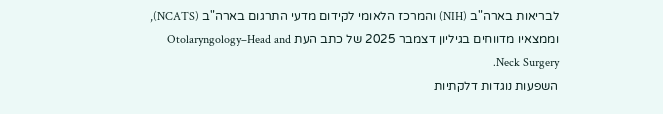לבריאות בארה"ב (NIH) והמרכז הלאומי לקידום מדעי התרגום בארה"ב (NCATS), וממצאיו מדווחים בגיליון דצמבר 2025 של כתב העת Otolaryngology–Head and Neck Surgery.
השפעות נוגדות דלקתיות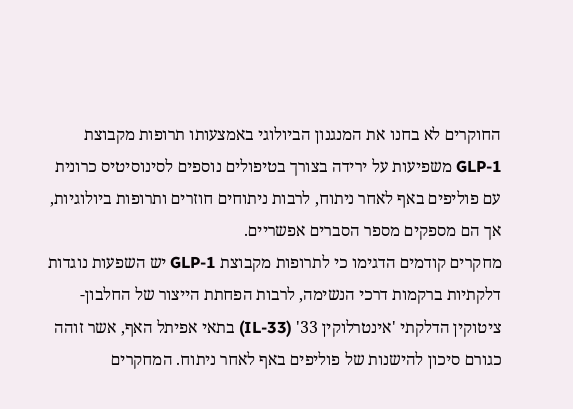החוקרים לא בחנו את המנגנון הביולוגי באמצעותו תרופות מקבוצת GLP-1 משפיעות על ירידה בצורך בטיפולים נוספים לסינוסיטיס כרונית עם פוליפים באף לאחר ניתוח, לרבות ניתוחים חוזרים ותרופות ביולוגיות, אך הם מספקים מספר הסברים אפשריים.
מחקרים קודמים הדגימו כי לתרופות מקבוצת GLP-1 יש השפעות נוגדות דלקתיות ברקמות דרכי הנשימה, לרבות הפחתת הייצור של החלבון-ציטוקין הדלקתי 'אינטרלוקין 33' (IL-33) בתאי אפיתל האף, אשר זוהה כגורם סיכון להישנות של פוליפים באף לאחר ניתוח. המחקרים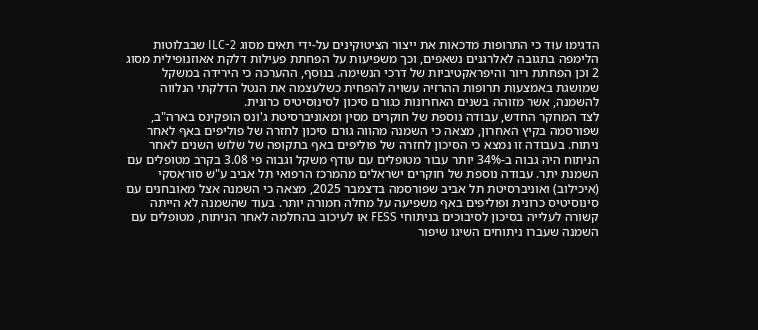הדגימו עוד כי התרופות מדכאות את ייצור הציטוקינים על-ידי תאים מסוג ILC-2 שבבלוטות הלימפה בתגובה לאלרגנים נשאפים, וכך משפיעות על הפחתת פעילות דלקת אאוזנופילית מסוג 2 וכן הפחתת ריור והיפראקטיביות של דרכי הנשימה. בנוסף, ההערכה כי הירידה במשקל שמושגת באמצעות תרופות ההרזיה עשויה להפחית כשלעצמה את הנטל הדלקתי הנלווה להשמנה, אשר מזוהה בשנים האחרונות כגורם סיכון לסינוסיטיס כרונית.
לצד המחקר החדש, עבודה נוספת של חוקרים מסין ומאוניברסיטת ג'ונס הופקינס בארה"ב, שפורסמה בקיץ האחרון, מצאה כי השמנה מהווה גורם סיכון לחזרה של פוליפים באף לאחר ניתוח. בעבודה זו נמצא כי הסיכון לחזרה של פוליפים באף בתקופה של שלוש השנים לאחר הניתוח היה גבוה ב-34% יותר עבור מטופלים עם עודף משקל וגבוה פי 3.08 בקרב מטופלים עם השמנת יתר. עבודה נוספת של חוקרים ישראלים מהמרכז הרפואי תל אביב ע"ש סוראסקי (איכילוב) ואוניברסיטת תל אביב שפורסמה בדצמבר 2025, מצאה כי השמנה אצל מאובחנים עם סינוסיטיס כרונית ופוליפים באף משפיעה על מחלה חמורה יותר. בעוד שהשמנה לא הייתה קשורה לעלייה בסיכון לסיבוכים בניתוחי FESS או לעיכוב בהחלמה לאחר הניתוח, מטופלים עם השמנה שעברו ניתוחים השיגו שיפור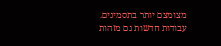מצומצם יותר בתסמינים.
עבודות חדשות גם מזהות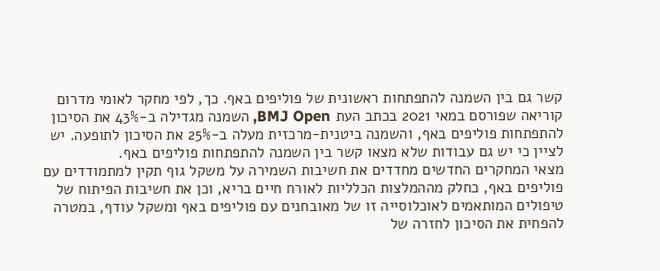קשר גם בין השמנה להתפתחות ראשונית של פוליפים באף. כך, לפי מחקר לאומי מדרום קוריאה שפורסם במאי 2021 בכתב העת BMJ Open, השמנה מגדילה ב-43% את הסיכון להתפתחות פוליפים באף, והשמנה ביטנית-מרכזית מעלה ב-25% את הסיכון לתופעה. יש לציין כי יש גם עבודות שלא מצאו קשר בין השמנה להתפתחות פוליפים באף.
מצאי המחקרים החדשים מחדדים את חשיבות השמירה על משקל גוף תקין למתמודדים עם פוליפים באף, כחלק מההמלצות הכלליות לאורח חיים בריא, וכן את חשיבות הפיתוח של טיפולים המותאמים לאוכלוסייה זו של מאובחנים עם פוליפים באף ומשקל עודף, במטרה להפחית את הסיכון לחזרה של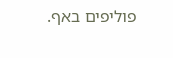פוליפים באף.